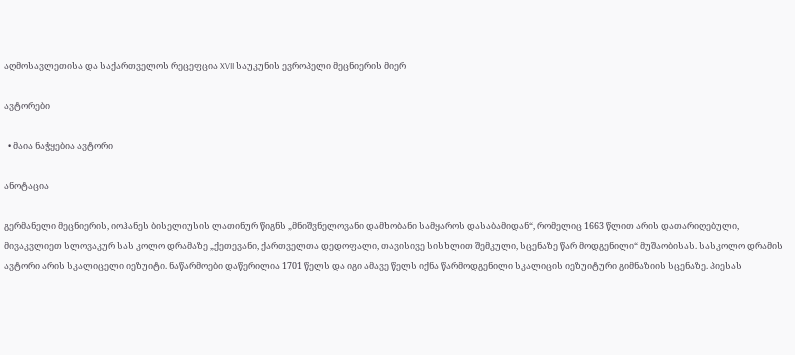აღმოსავლეთისა და საქართველოს რეცეფცია XVII საუკუნის ევროპელი მეცნიერის მიერ

ავტორები

  • მაია ნაჭყებია ავტორი

ანოტაცია

გერმანელი მეცნიერის, იოჰანეს ბისელიუსის ლათინურ წიგნს „მნიშვნელოვანი დამხობანი სამყაროს დასაბამიდან“, რომელიც 1663 წლით არის დათარიღებული, მივაკვლიეთ სლოვაკურ სას კოლო დრამაზე „ქეთევანი, ქართველთა დედოფალი, თავისივე სისხლით შემკული, სცენაზე წარ მოდგენილი“ მუშაობისას. სასკოლო დრამის ავტორი არის სკალიცელი იეზუიტი. ნაწარმოები დაწერილია 1701 წელს და იგი ამავე წელს იქნა წარმოდგენილი სკალიცის იეზუიტური გიმნაზიის სცენაზე. პიესას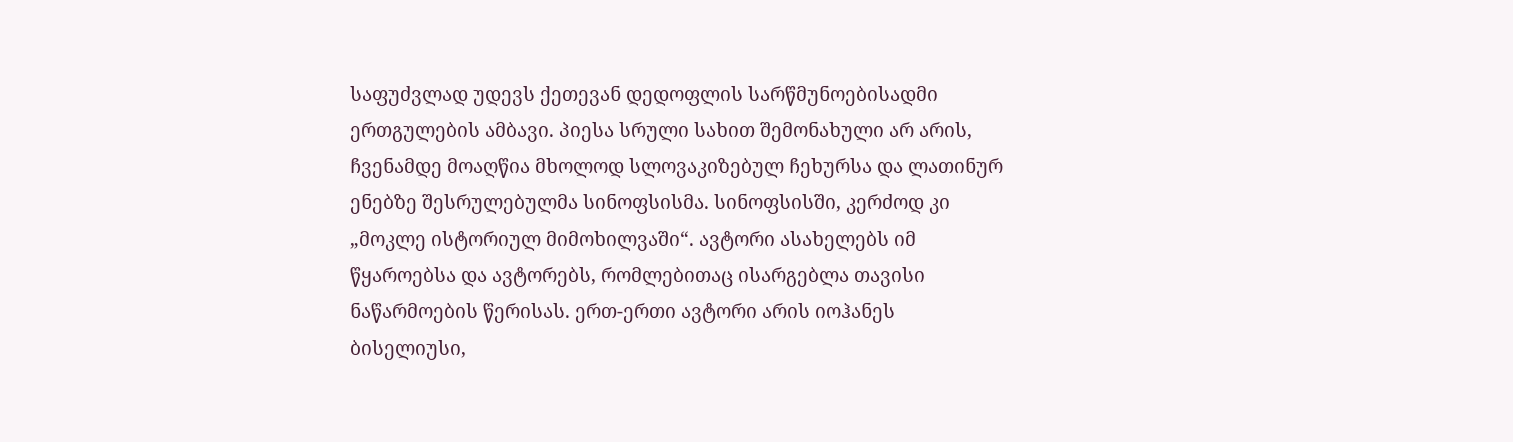საფუძვლად უდევს ქეთევან დედოფლის სარწმუნოებისადმი ერთგულების ამბავი. პიესა სრული სახით შემონახული არ არის, ჩვენამდე მოაღწია მხოლოდ სლოვაკიზებულ ჩეხურსა და ლათინურ ენებზე შესრულებულმა სინოფსისმა. სინოფსისში, კერძოდ კი „მოკლე ისტორიულ მიმოხილვაში“. ავტორი ასახელებს იმ წყაროებსა და ავტორებს, რომლებითაც ისარგებლა თავისი ნაწარმოების წერისას. ერთ-ერთი ავტორი არის იოჰანეს ბისელიუსი,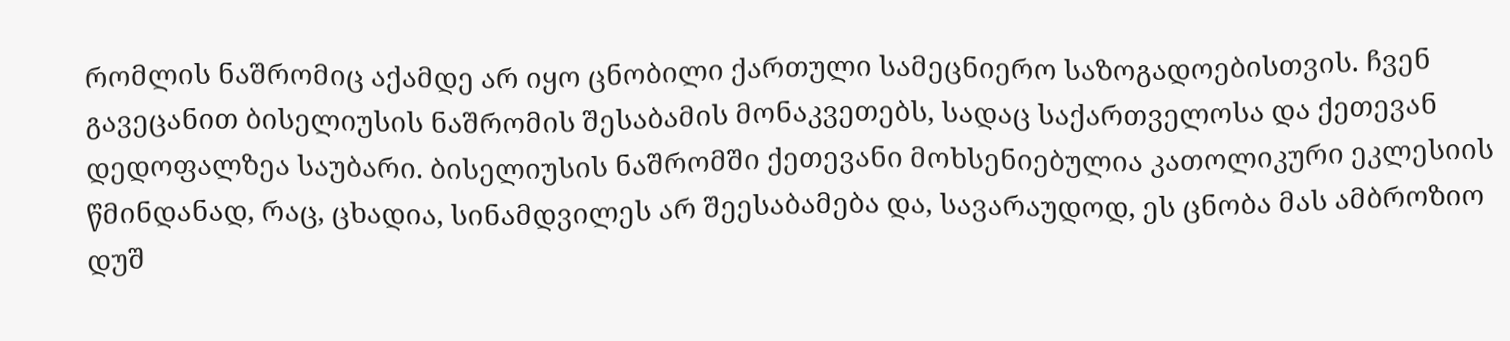რომლის ნაშრომიც აქამდე არ იყო ცნობილი ქართული სამეცნიერო საზოგადოებისთვის. ჩვენ გავეცანით ბისელიუსის ნაშრომის შესაბამის მონაკვეთებს, სადაც საქართველოსა და ქეთევან დედოფალზეა საუბარი. ბისელიუსის ნაშრომში ქეთევანი მოხსენიებულია კათოლიკური ეკლესიის წმინდანად, რაც, ცხადია, სინამდვილეს არ შეესაბამება და, სავარაუდოდ, ეს ცნობა მას ამბროზიო დუშ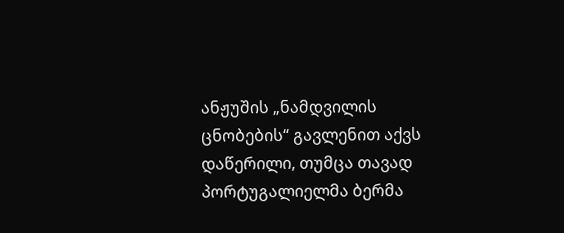ანჟუშის „ნამდვილის ცნობების“ გავლენით აქვს დაწერილი, თუმცა თავად პორტუგალიელმა ბერმა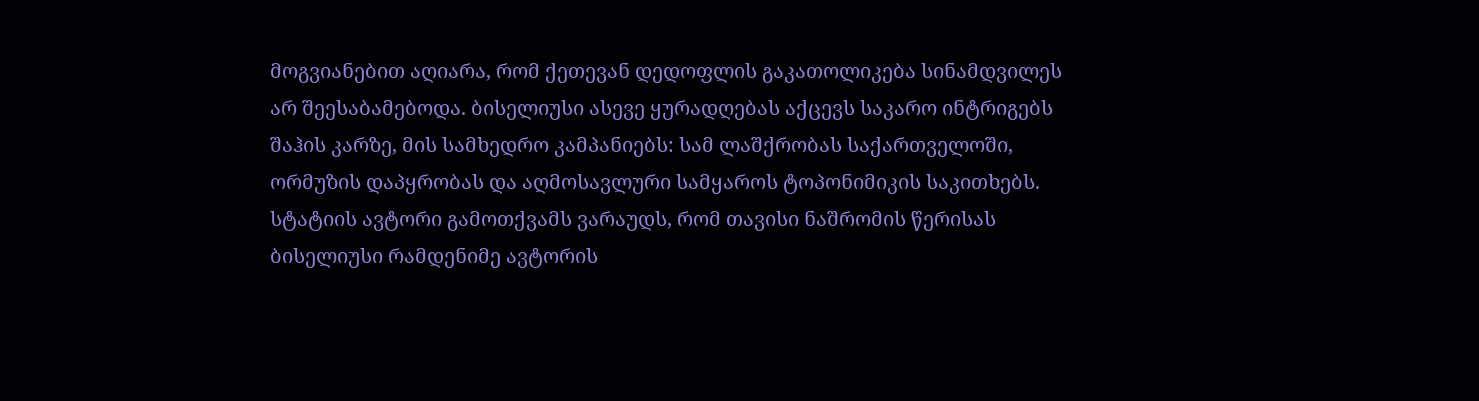მოგვიანებით აღიარა, რომ ქეთევან დედოფლის გაკათოლიკება სინამდვილეს არ შეესაბამებოდა. ბისელიუსი ასევე ყურადღებას აქცევს საკარო ინტრიგებს შაჰის კარზე, მის სამხედრო კამპანიებს: სამ ლაშქრობას საქართველოში, ორმუზის დაპყრობას და აღმოსავლური სამყაროს ტოპონიმიკის საკითხებს. სტატიის ავტორი გამოთქვამს ვარაუდს, რომ თავისი ნაშრომის წერისას ბისელიუსი რამდენიმე ავტორის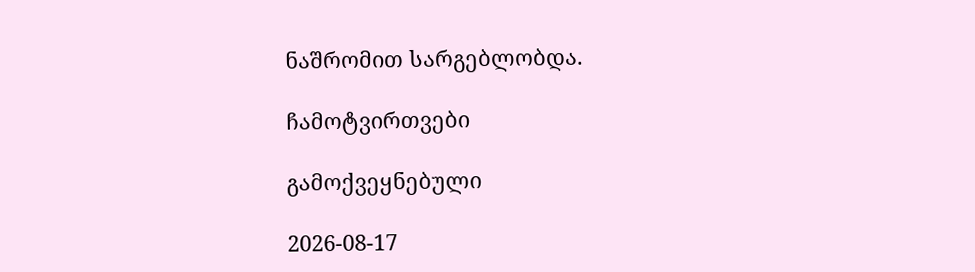ნაშრომით სარგებლობდა.

ჩამოტვირთვები

გამოქვეყნებული

2026-08-17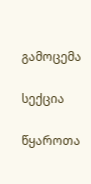გამოცემა

სექცია

წყაროთა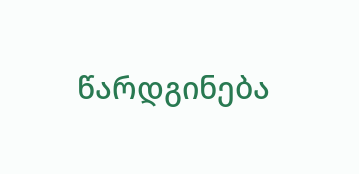წარდგინება